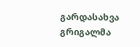გარდასახვა
გრიგალმა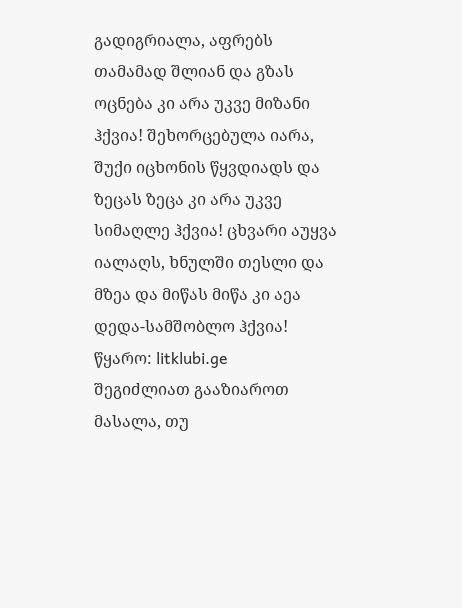გადიგრიალა, აფრებს თამამად შლიან და გზას ოცნება კი არა უკვე მიზანი ჰქვია! შეხორცებულა იარა, შუქი იცხონის წყვდიადს და ზეცას ზეცა კი არა უკვე სიმაღლე ჰქვია! ცხვარი აუყვა იალაღს, ხნულში თესლი და მზეა და მიწას მიწა კი აეა დედა-სამშობლო ჰქვია!
წყარო: litklubi.ge
შეგიძლიათ გააზიაროთ მასალა, თუ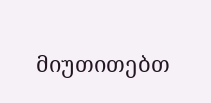მიუთითებთ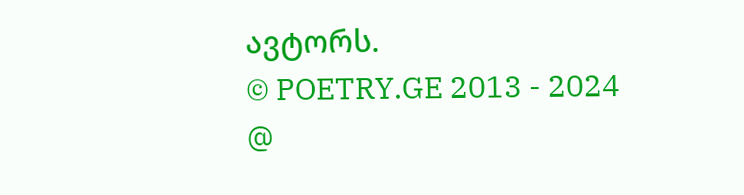ავტორს.
© POETRY.GE 2013 - 2024
@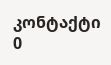კონტაქტი
0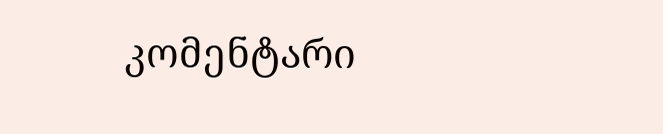კომენტარი